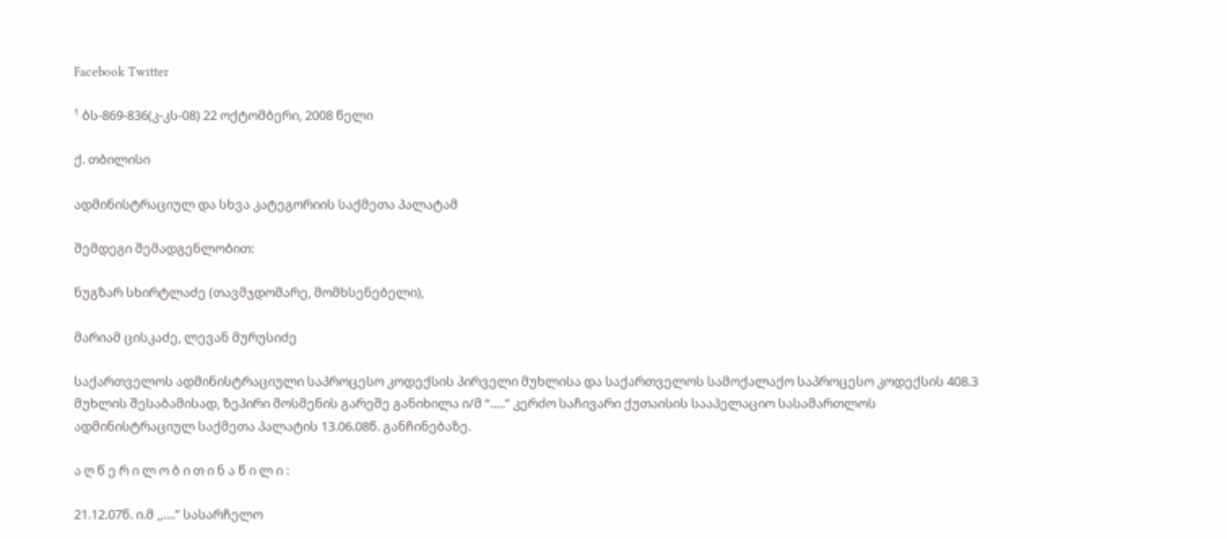Facebook Twitter

¹ ბს-869-836(კ-კს-08) 22 ოქტომბერი, 2008 წელი

ქ. თბილისი

ადმინისტრაციულ და სხვა კატეგორიის საქმეთა პალატამ

შემდეგი შემადგენლობით:

ნუგზარ სხირტლაძე (თავმჯდომარე, მომხსენებელი),

მარიამ ცისკაძე, ლევან მურუსიძე

საქართველოს ადმინისტრაციული საპროცესო კოდექსის პირველი მუხლისა და საქართველოს სამოქალაქო საპროცესო კოდექსის 408.3 მუხლის შესაბამისად, ზეპირი მოსმენის გარეშე განიხილა ი/მ “.....” კერძო საჩივარი ქუთაისის სააპელაციო სასამართლოს ადმინისტრაციულ საქმეთა პალატის 13.06.08წ. განჩინებაზე.

ა ღ წ ე რ ი ლ ო ბ ი თ ი ნ ა წ ი ლ ი :

21.12.07წ. ი.მ ,,....” სასარჩელო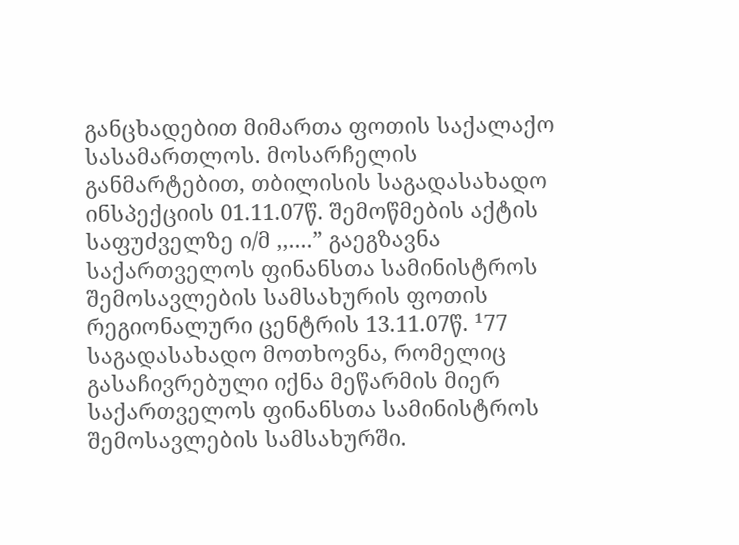განცხადებით მიმართა ფოთის საქალაქო სასამართლოს. მოსარჩელის განმარტებით, თბილისის საგადასახადო ინსპექციის 01.11.07წ. შემოწმების აქტის საფუძველზე ი/მ ,,....” გაეგზავნა საქართველოს ფინანსთა სამინისტროს შემოსავლების სამსახურის ფოთის რეგიონალური ცენტრის 13.11.07წ. ¹77 საგადასახადო მოთხოვნა, რომელიც გასაჩივრებული იქნა მეწარმის მიერ საქართველოს ფინანსთა სამინისტროს შემოსავლების სამსახურში.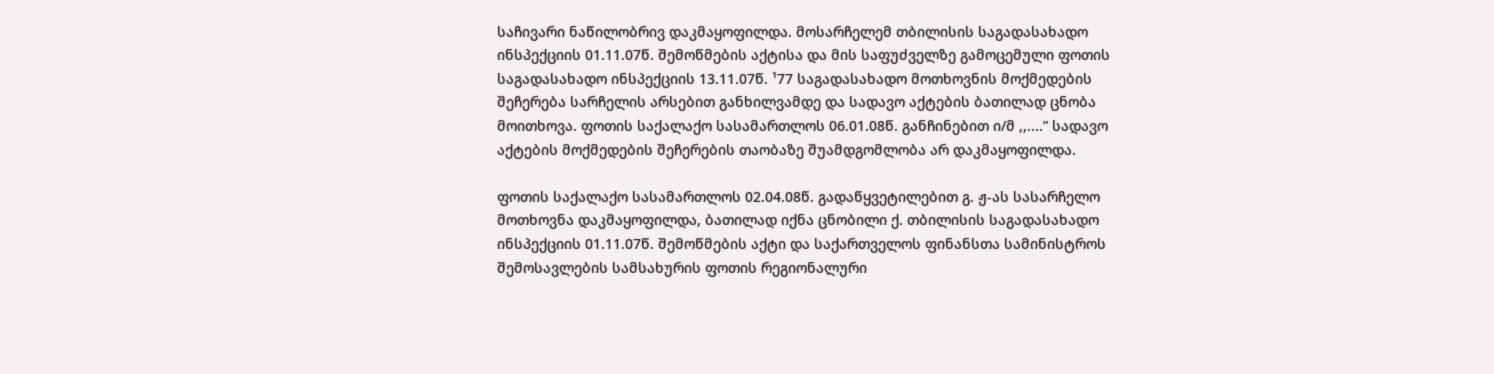საჩივარი ნაწილობრივ დაკმაყოფილდა. მოსარჩელემ თბილისის საგადასახადო ინსპექციის 01.11.07წ. შემოწმების აქტისა და მის საფუძველზე გამოცემული ფოთის საგადასახადო ინსპექციის 13.11.07წ. ¹77 საგადასახადო მოთხოვნის მოქმედების შეჩერება სარჩელის არსებით განხილვამდე და სადავო აქტების ბათილად ცნობა მოითხოვა. ფოთის საქალაქო სასამართლოს 06.01.08წ. განჩინებით ი/მ ,,....” სადავო აქტების მოქმედების შეჩერების თაობაზე შუამდგომლობა არ დაკმაყოფილდა.

ფოთის საქალაქო სასამართლოს 02.04.08წ. გადაწყვეტილებით გ. ჟ-ას სასარჩელო მოთხოვნა დაკმაყოფილდა, ბათილად იქნა ცნობილი ქ. თბილისის საგადასახადო ინსპექციის 01.11.07წ. შემოწმების აქტი და საქართველოს ფინანსთა სამინისტროს შემოსავლების სამსახურის ფოთის რეგიონალური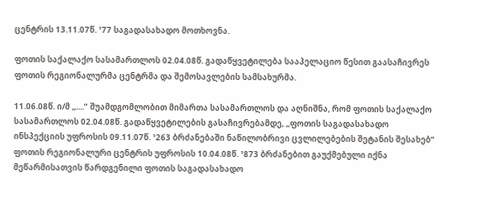ცენტრის 13.11.07წ. ¹77 საგადასახადო მოთხოვნა.

ფოთის საქალაქო სასამართლოს 02.04.08წ. გადაწყვეტილება სააპელაციო წესით გაასაჩივრეს ფოთის რეგიონალურმა ცენტრმა და შემოსავლების სამსახურმა.

11.06.08წ. ი/მ ,,....” შუამდგომლობით მიმართა სასამართლოს და აღნიშნა, რომ ფოთის საქალაქო სასამართლოს 02.04.08წ. გადაწყვეტილების გასაჩივრებამდე, ,,ფოთის საგადასახადო ინსპექციის უფროსის 09.11.07წ. ¹263 ბრძანებაში ნაწილობრივი ცვლილებების შეტანის შესახებ” ფოთის რეგიონალური ცენტრის უფროსის 10.04.08წ. ¹873 ბრძანებით გაუქმებული იქნა მეწარმისათვის წარდგენილი ფოთის საგადასახადო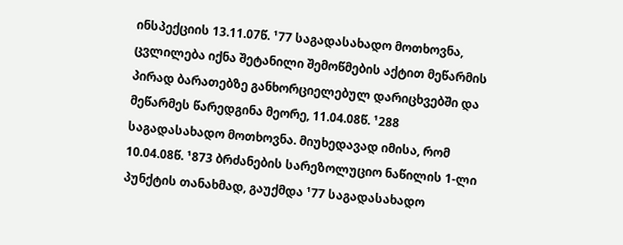ინსპექციის 13.11.07წ. ¹77 საგადასახადო მოთხოვნა, ცვლილება იქნა შეტანილი შემოწმების აქტით მეწარმის პირად ბარათებზე განხორციელებულ დარიცხვებში და მეწარმეს წარედგინა მეორე, 11.04.08წ. ¹288 საგადასახადო მოთხოვნა. მიუხედავად იმისა, რომ 10.04.08წ. ¹873 ბრძანების სარეზოლუციო ნაწილის 1-ლი პუნქტის თანახმად, გაუქმდა ¹77 საგადასახადო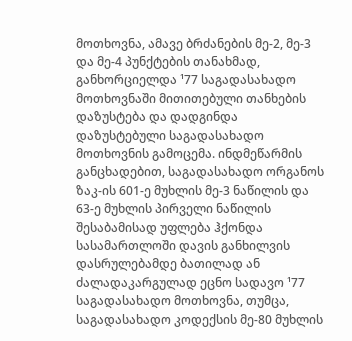მოთხოვნა, ამავე ბრძანების მე-2, მე-3 და მე-4 პუნქტების თანახმად, განხორციელდა ¹77 საგადასახადო მოთხოვნაში მითითებული თანხების დაზუსტება და დადგინდა დაზუსტებული საგადასახადო მოთხოვნის გამოცემა. ინდმეწარმის განცხადებით, საგადასახადო ორგანოს ზაკ-ის 601-ე მუხლის მე-3 ნაწილის და 63-ე მუხლის პირველი ნაწილის შესაბამისად უფლება ჰქონდა სასამართლოში დავის განხილვის დასრულებამდე ბათილად ან ძალადაკარგულად ეცნო სადავო ¹77 საგადასახადო მოთხოვნა, თუმცა, საგადასახადო კოდექსის მე-80 მუხლის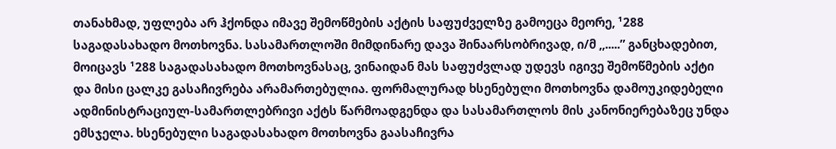თანახმად, უფლება არ ჰქონდა იმავე შემოწმების აქტის საფუძველზე გამოეცა მეორე, ¹288 საგადასახადო მოთხოვნა. სასამართლოში მიმდინარე დავა შინაარსობრივად, ი/მ ,,.....” განცხადებით, მოიცავს ¹288 საგადასახადო მოთხოვნასაც, ვინაიდან მას საფუძვლად უდევს იგივე შემოწმების აქტი და მისი ცალკე გასაჩივრება არამართებულია. ფორმალურად ხსენებული მოთხოვნა დამოუკიდებელი ადმინისტრაციულ-სამართლებრივი აქტს წარმოადგენდა და სასამართლოს მის კანონიერებაზეც უნდა ემსჯელა. ხსენებული საგადასახადო მოთხოვნა გაასაჩივრა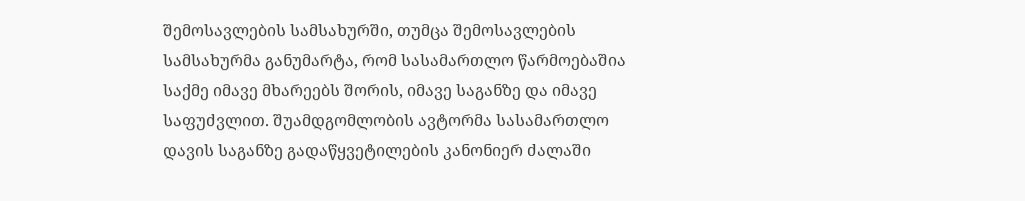შემოსავლების სამსახურში, თუმცა შემოსავლების სამსახურმა განუმარტა, რომ სასამართლო წარმოებაშია საქმე იმავე მხარეებს შორის, იმავე საგანზე და იმავე საფუძვლით. შუამდგომლობის ავტორმა სასამართლო დავის საგანზე გადაწყვეტილების კანონიერ ძალაში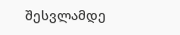შესვლამდე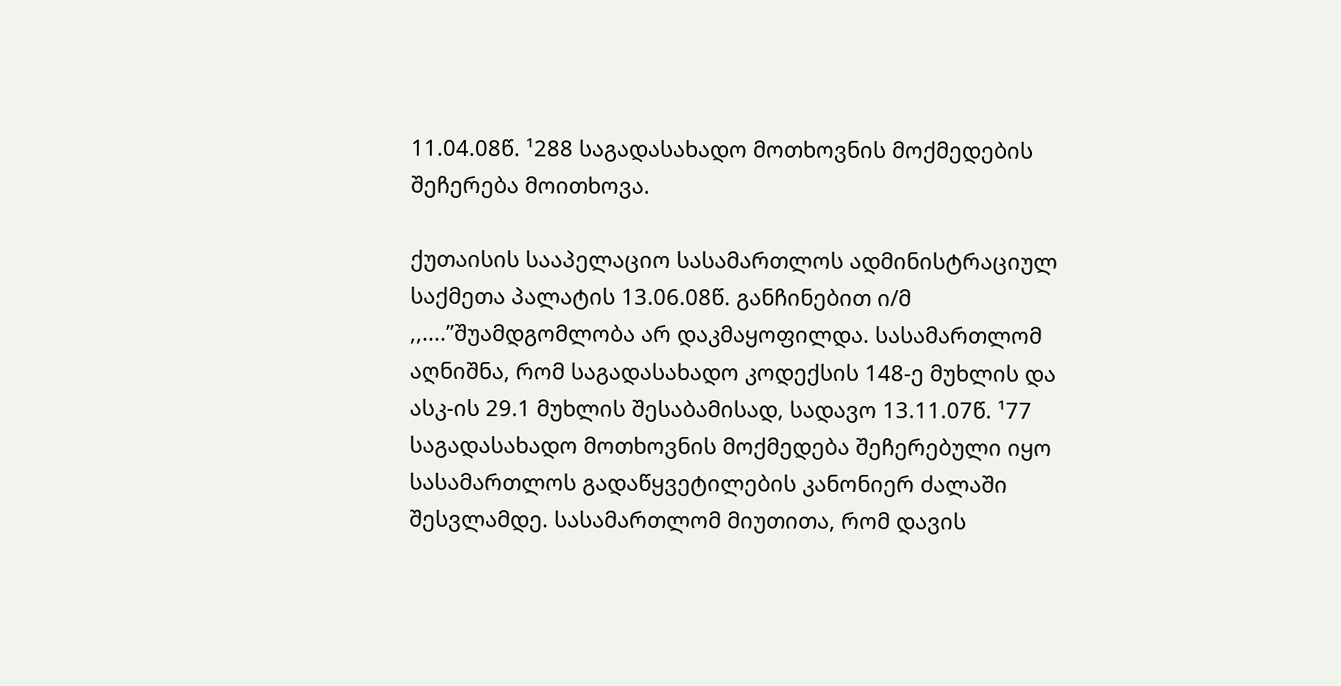11.04.08წ. ¹288 საგადასახადო მოთხოვნის მოქმედების შეჩერება მოითხოვა.

ქუთაისის სააპელაციო სასამართლოს ადმინისტრაციულ საქმეთა პალატის 13.06.08წ. განჩინებით ი/მ ,,....”შუამდგომლობა არ დაკმაყოფილდა. სასამართლომ აღნიშნა, რომ საგადასახადო კოდექსის 148-ე მუხლის და ასკ-ის 29.1 მუხლის შესაბამისად, სადავო 13.11.07წ. ¹77 საგადასახადო მოთხოვნის მოქმედება შეჩერებული იყო სასამართლოს გადაწყვეტილების კანონიერ ძალაში შესვლამდე. სასამართლომ მიუთითა, რომ დავის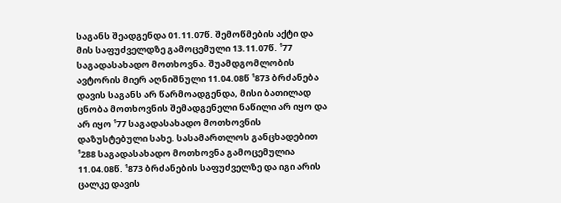საგანს შეადგენდა 01.11.07წ. შემოწმების აქტი და მის საფუძველდზე გამოცემული 13.11.07წ. ¹77 საგადასახადო მოთხოვნა. შუამდგომლობის ავტორის მიერ აღნიშნული 11.04.08წ ¹873 ბრძანება დავის საგანს არ წარმოადგენდა, მისი ბათილად ცნობა მოთხოვნის შემადგენელი ნაწილი არ იყო და არ იყო ¹77 საგადასახადო მოთხოვნის დაზუსტებული სახე. სასამართლოს განცხადებით ¹288 საგადასახადო მოთხოვნა გამოცემულია 11.04.08წ. ¹873 ბრძანების საფუძველზე და იგი არის ცალკე დავის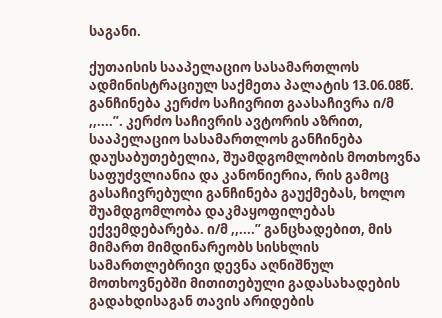საგანი.

ქუთაისის სააპელაციო სასამართლოს ადმინისტრაციულ საქმეთა პალატის 13.06.08წ. განჩინება კერძო საჩივრით გაასაჩივრა ი/მ ,,....”. კერძო საჩივრის ავტორის აზრით, სააპელაციო სასამართლოს განჩინება დაუსაბუთებელია, შუამდგომლობის მოთხოვნა საფუძვლიანია და კანონიერია, რის გამოც გასაჩივრებული განჩინება გაუქმებას, ხოლო შუამდგომლობა დაკმაყოფილებას ექვემდებარება. ი/მ ,,....” განცხადებით, მის მიმართ მიმდინარეობს სისხლის სამართლებრივი დევნა აღნიშნულ მოთხოვნებში მითითებული გადასახადების გადახდისაგან თავის არიდების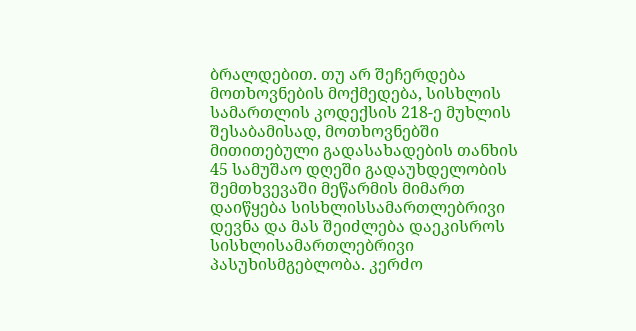ბრალდებით. თუ არ შეჩერდება მოთხოვნების მოქმედება, სისხლის სამართლის კოდექსის 218-ე მუხლის შესაბამისად, მოთხოვნებში მითითებული გადასახადების თანხის 45 სამუშაო დღეში გადაუხდელობის შემთხვევაში მეწარმის მიმართ დაიწყება სისხლისსამართლებრივი დევნა და მას შეიძლება დაეკისროს სისხლისამართლებრივი პასუხისმგებლობა. კერძო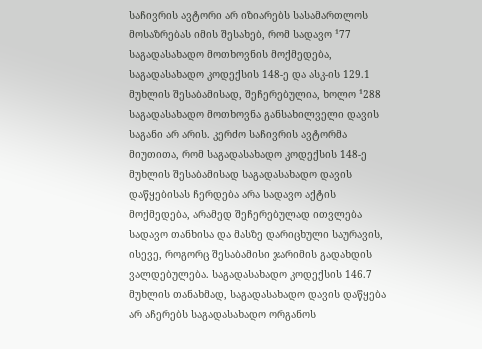საჩივრის ავტორი არ იზიარებს სასამართლოს მოსაზრებას იმის შესახებ, რომ სადავო ¹77 საგადასახადო მოთხოვნის მოქმედება, საგადასახადო კოდექსის 148-ე და ასკ-ის 129.1 მუხლის შესაბამისად, შეჩერებულია, ხოლო ¹288 საგადასახადო მოთხოვნა განსახილველი დავის საგანი არ არის. კერძო საჩივრის ავტორმა მიუთითა, რომ საგადასახადო კოდექსის 148-ე მუხლის შესაბამისად საგადასახადო დავის დაწყებისას ჩერდება არა სადავო აქტის მოქმედება, არამედ შეჩერებულად ითვლება სადავო თანხისა და მასზე დარიცხული საურავის, ისევე, როგორც შესაბამისი ჯარიმის გადახდის ვალდებულება. საგადასახადო კოდექსის 146.7 მუხლის თანახმად, საგადასახადო დავის დაწყება არ აჩერებს საგადასახადო ორგანოს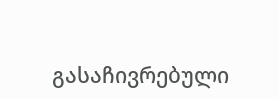გასაჩივრებული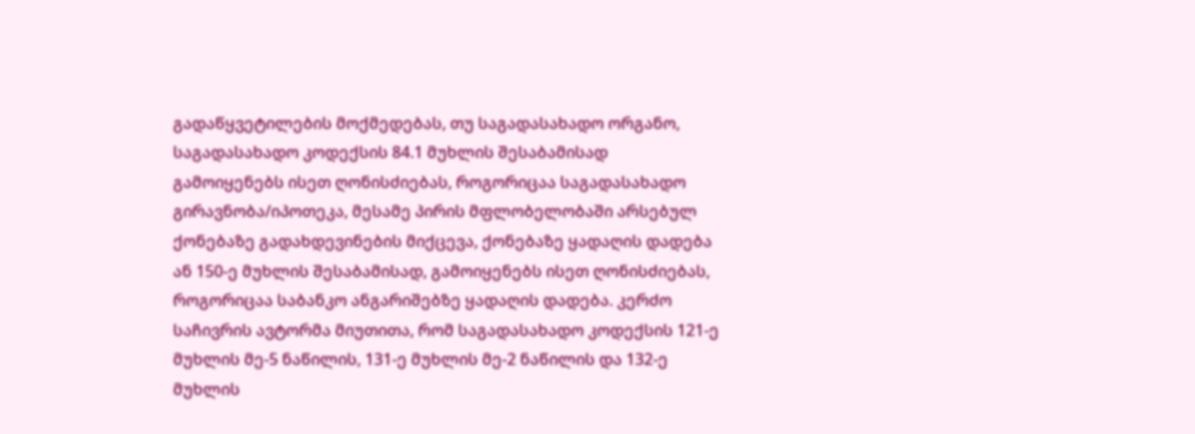გადაწყვეტილების მოქმედებას, თუ საგადასახადო ორგანო, საგადასახადო კოდექსის 84.1 მუხლის შესაბამისად გამოიყენებს ისეთ ღონისძიებას, როგორიცაა საგადასახადო გირავნობა/იპოთეკა, მესამე პირის მფლობელობაში არსებულ ქონებაზე გადახდევინების მიქცევა, ქონებაზე ყადაღის დადება ან 150-ე მუხლის შესაბამისად, გამოიყენებს ისეთ ღონისძიებას, როგორიცაა საბანკო ანგარიშებზე ყადაღის დადება. კერძო საჩივრის ავტორმა მიუთითა, რომ საგადასახადო კოდექსის 121-ე მუხლის მე-5 ნაწილის, 131-ე მუხლის მე-2 ნაწილის და 132-ე მუხლის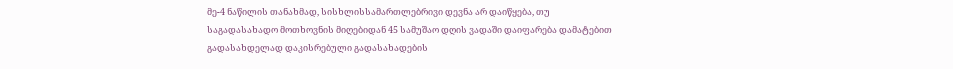მე-4 ნაწილის თანახმად, სისხლისსამართლებრივი დევნა არ დაიწყება, თუ საგადასახადო მოთხოვნის მიღებიდან 45 სამუშაო დღის ვადაში დაიფარება დამატებით გადასახდელად დაკისრებული გადასახადების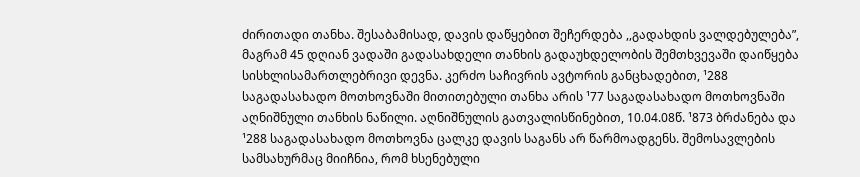ძირითადი თანხა. შესაბამისად, დავის დაწყებით შეჩერდება ,,გადახდის ვალდებულება”, მაგრამ 45 დღიან ვადაში გადასახდელი თანხის გადაუხდელობის შემთხვევაში დაიწყება სისხლისამართლებრივი დევნა. კერძო საჩივრის ავტორის განცხადებით, ¹288 საგადასახადო მოთხოვნაში მითითებული თანხა არის ¹77 საგადასახადო მოთხოვნაში აღნიშნული თანხის ნაწილი. აღნიშნულის გათვალისწინებით, 10.04.08წ. ¹873 ბრძანება და ¹288 საგადასახადო მოთხოვნა ცალკე დავის საგანს არ წარმოადგენს. შემოსავლების სამსახურმაც მიიჩნია, რომ ხსენებული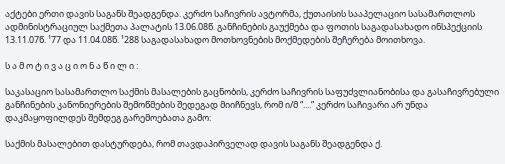აქტები ერთი დავის საგანს შეადგენდა. კერძო საჩივრის ავტორმა, ქუთაისის სააპელაციო სასამართლოს ადმინისტრაციულ საქმეთა პალატის 13.06.08წ. განჩინების გაუქმება და ფოთის საგადასახადო ინსპექციის 13.11.07წ. ¹77 და 11.04.08წ. ¹288 საგადასახადო მოთხოვნების მოქმედების შეჩერება მოითხოვა.

ს ა მ ო ტ ი ვ ა ც ი ო ნ ა წ ი ლ ი :

საკასაციო სასამართლო საქმის მასალების გაცნობის, კერძო საჩივრის საფუძვლიანობისა და გასაჩივრებული განჩინების კანონიერების შემოწმების შედეგად მიიჩნევს, რომ ი/მ “....” კერძო საჩივარი არ უნდა დაკმაყოფილდეს შემდეგ გარემოებათა გამო:

საქმის მასალებით დასტურდება, რომ თავდაპირველად დავის საგანს შეადგენდა ქ.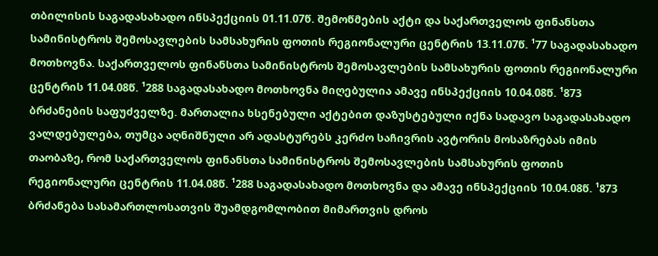თბილისის საგადასახადო ინსპექციის 01.11.07წ. შემოწმების აქტი და საქართველოს ფინანსთა სამინისტროს შემოსავლების სამსახურის ფოთის რეგიონალური ცენტრის 13.11.07წ. ¹77 საგადასახადო მოთხოვნა. საქართველოს ფინანსთა სამინისტროს შემოსავლების სამსახურის ფოთის რეგიონალური ცენტრის 11.04.08წ. ¹288 საგადასახადო მოთხოვნა მიღებულია ამავე ინსპექციის 10.04.08წ. ¹873 ბრძანების საფუძველზე. მართალია ხსენებული აქტებით დაზუსტებული იქნა სადავო საგადასახადო ვალდებულება, თუმცა აღნიშნული არ ადასტურებს კერძო საჩივრის ავტორის მოსაზრებას იმის თაობაზე, რომ საქართველოს ფინანსთა სამინისტროს შემოსავლების სამსახურის ფოთის რეგიონალური ცენტრის 11.04.08წ. ¹288 საგადასახადო მოთხოვნა და ამავე ინსპექციის 10.04.08წ. ¹873 ბრძანება სასამართლოსათვის შუამდგომლობით მიმართვის დროს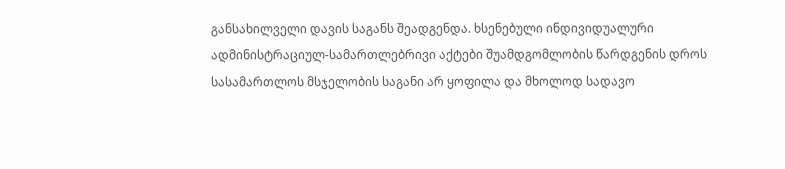განსახილველი დავის საგანს შეადგენდა. ხსენებული ინდივიდუალური ადმინისტრაციულ-სამართლებრივი აქტები შუამდგომლობის წარდგენის დროს სასამართლოს მსჯელობის საგანი არ ყოფილა და მხოლოდ სადავო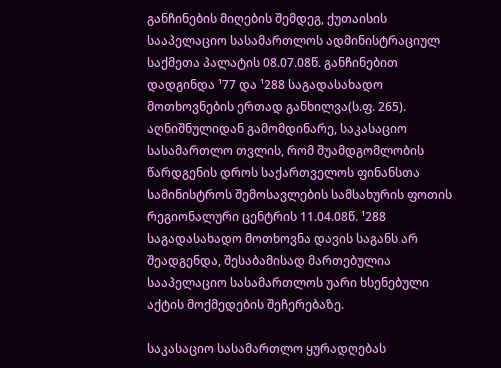განჩინების მიღების შემდეგ, ქუთაისის სააპელაციო სასამართლოს ადმინისტრაციულ საქმეთა პალატის 08.07.08წ. განჩინებით დადგინდა ¹77 და ¹288 საგადასახადო მოთხოვნების ერთად განხილვა(ს.ფ. 265). აღნიშნულიდან გამომდინარე, საკასაციო სასამართლო თვლის, რომ შუამდგომლობის წარდგენის დროს საქართველოს ფინანსთა სამინისტროს შემოსავლების სამსახურის ფოთის რეგიონალური ცენტრის 11.04.08წ. ¹288 საგადასახადო მოთხოვნა დავის საგანს არ შეადგენდა, შესაბამისად მართებულია სააპელაციო სასამართლოს უარი ხსენებული აქტის მოქმედების შეჩერებაზე.

საკასაციო სასამართლო ყურადღებას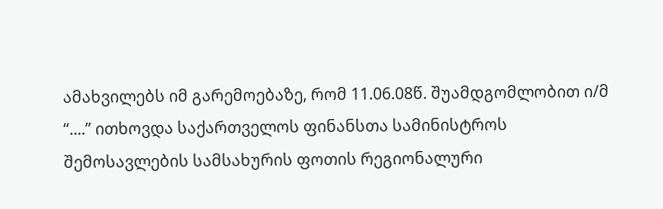ამახვილებს იმ გარემოებაზე, რომ 11.06.08წ. შუამდგომლობით ი/მ “....” ითხოვდა საქართველოს ფინანსთა სამინისტროს შემოსავლების სამსახურის ფოთის რეგიონალური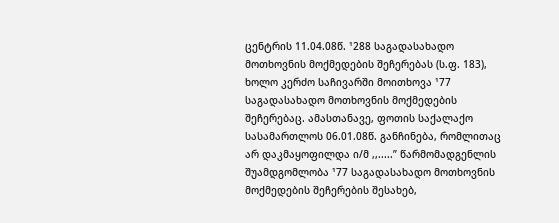ცენტრის 11.04.08წ. ¹288 საგადასახადო მოთხოვნის მოქმედების შეჩერებას (ს.ფ. 183), ხოლო კერძო საჩივარში მოითხოვა ¹77 საგადასახადო მოთხოვნის მოქმედების შეჩერებაც. ამასთანავე, ფოთის საქალაქო სასამართლოს 06.01.08წ. განჩინება, რომლითაც არ დაკმაყოფილდა ი/მ ,,.....” წარმომადგენლის შუამდგომლობა ¹77 საგადასახადო მოთხოვნის მოქმედების შეჩერების შესახებ,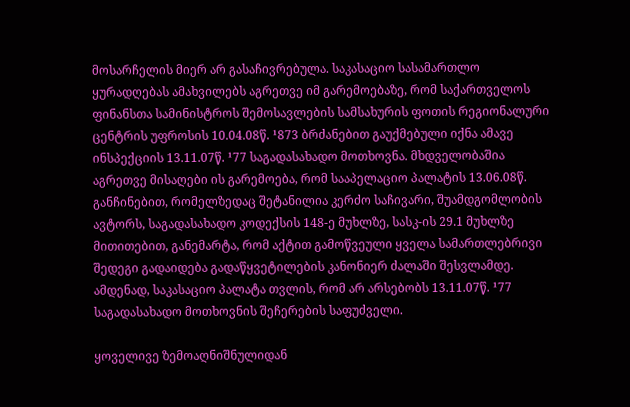მოსარჩელის მიერ არ გასაჩივრებულა. საკასაციო სასამართლო ყურადღებას ამახვილებს აგრეთვე იმ გარემოებაზე, რომ საქართველოს ფინანსთა სამინისტროს შემოსავლების სამსახურის ფოთის რეგიონალური ცენტრის უფროსის 10.04.08წ. ¹873 ბრძანებით გაუქმებული იქნა ამავე ინსპექციის 13.11.07წ. ¹77 საგადასახადო მოთხოვნა. მხდველობაშია აგრეთვე მისაღები ის გარემოება, რომ სააპელაციო პალატის 13.06.08წ. განჩინებით, რომელზედაც შეტანილია კერძო საჩივარი, შუამდგომლობის ავტორს, საგადასახადო კოდექსის 148-ე მუხლზე, სასკ-ის 29.1 მუხლზე მითითებით, განემარტა, რომ აქტით გამოწვეული ყველა სამართლებრივი შედეგი გადაიდება გადაწყვეტილების კანონიერ ძალაში შესვლამდე. ამდენად, საკასაციო პალატა თვლის, რომ არ არსებობს 13.11.07წ. ¹77 საგადასახადო მოთხოვნის შეჩერების საფუძველი.

ყოველივე ზემოაღნიშნულიდან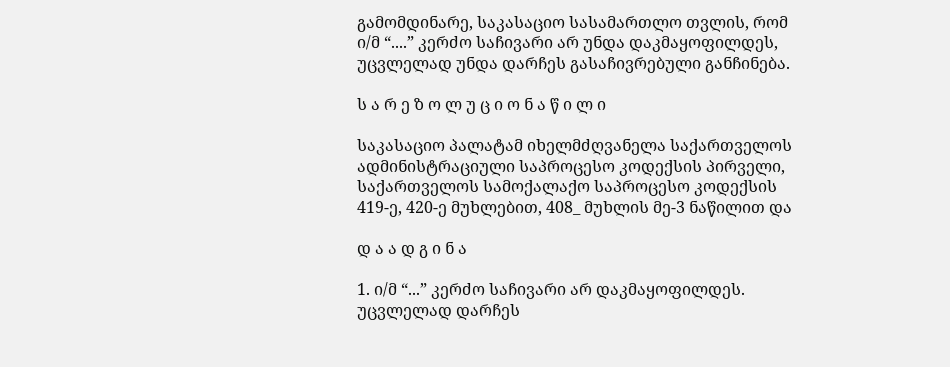გამომდინარე, საკასაციო სასამართლო თვლის, რომ ი/მ “....” კერძო საჩივარი არ უნდა დაკმაყოფილდეს, უცვლელად უნდა დარჩეს გასაჩივრებული განჩინება.

ს ა რ ე ზ ო ლ უ ც ი ო ნ ა წ ი ლ ი

საკასაციო პალატამ იხელმძღვანელა საქართველოს ადმინისტრაციული საპროცესო კოდექსის პირველი, საქართველოს სამოქალაქო საპროცესო კოდექსის 419-ე, 420-ე მუხლებით, 408_ მუხლის მე-3 ნაწილით და

დ ა ა დ გ ი ნ ა

1. ი/მ “...” კერძო საჩივარი არ დაკმაყოფილდეს. უცვლელად დარჩეს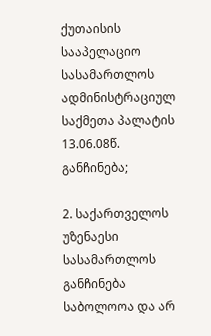ქუთაისის სააპელაციო სასამართლოს ადმინისტრაციულ საქმეთა პალატის 13.06.08წ. განჩინება;

2. საქართველოს უზენაესი სასამართლოს განჩინება საბოლოოა და არ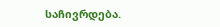საჩივრდება.